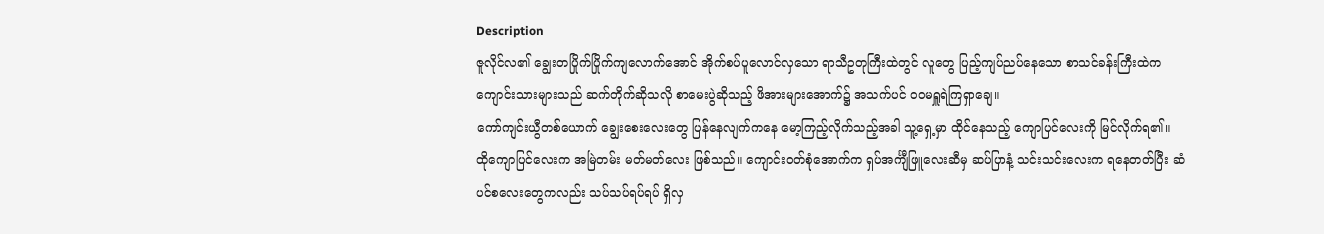Description
ဇူလိုင်လ၏ ချွေးတပြိုက်ပြိုက်ကျလောက်အောင် အိုက်စပ်ပူလောင်လှသော ရာသီဥတုကြီးထဲတွင် လူတွေ ပြည့်ကျပ်ညပ်နေသော စာသင်ခန်းကြီးထဲက ကျောင်းသားများသည် ဆက်တိုက်ဆိုသလို စာမေးပွဲဆိုသည့် ဖိအားများအောက်၌ အသက်ပင် ဝဝမရှူရဲကြရှာချေ။
ကော်ကျင်းယွီတစ်ယောက် ချွေးစေးလေးတွေ ပြန်နေလျက်ကနေ မော့ကြည့်လိုက်သည့်အခါ သူ့ရှေ့မှာ ထိုင်နေသည့် ကျောပြင်လေးကို မြင်လိုက်ရ၏။
ထိုကျောပြင်လေးက အမြဲတမ်း မတ်မတ်လေး ဖြစ်သည်။ ကျောင်းဝတ်စုံအောက်က ရှပ်အင်္ကျီဖြူလေးဆီမှ ဆပ်ပြာနံ့ သင်းသင်းလေးက ရနေတတ်ပြီး ဆံပင်စလေးတွေကလည်း သပ်သပ်ရပ်ရပ် ရှိလှ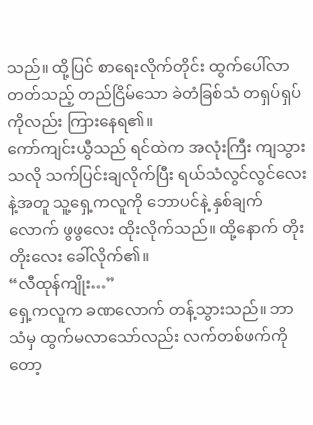သည်။ ထို့ပြင် စာရေးလိုက်တိုင်း ထွက်ပေါ်လာတတ်သည့် တည်ငြိမ်သော ခဲတံခြစ်သံ တရှပ်ရှပ်ကိုလည်း ကြားနေရ၏။
ကော်ကျင်းယွီသည် ရင်ထဲက အလုံးကြီး ကျသွားသလို သက်ပြင်းချလိုက်ပြီး ရယ်သံလွင်လွင်လေးနဲ့အတူ သူ့ရှေ့ကလူကို ဘောပင်နဲ့ နှစ်ချက်လောက် ဖွဖွလေး ထိုးလိုက်သည်။ ထို့နောက် တိုးတိုးလေး ခေါ်လိုက်၏။
“လီထုန်ကျိုး…”
ရှေ့ကလူက ခဏလောက် တန့်သွားသည်။ ဘာသံမှ ထွက်မလာသော်လည်း လက်တစ်ဖက်ကိုတော့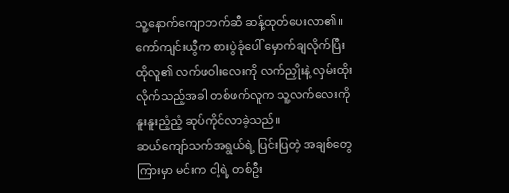သူ့နောက်ကျောဘက်ဆီ ဆန့်ထုတ်ပေးလာ၏။
ကော်ကျင်းယွီက စားပွဲခုံပေါ် မှောက်ချလိုက်ပြီး ထိုလူ၏ လက်ဖဝါးလေးကို လက်ညှိုးနဲ့ လှမ်းထိုးလိုက်သည့်အခါ တစ်ဖက်လူက သူ့လက်လေးကို နူးနူးညံ့ညံ့ ဆုပ်ကိုင်လာခဲ့သည်။
ဆယ်ကျော်သက်အရွယ်ရဲ့ ပြင်းပြတဲ့ အချစ်တွေကြားမှာ မင်းက ငါ့ရဲ့ တစ်ဦး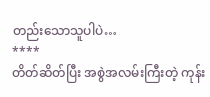တည်းသောသူပါပဲ…
****
တိတ်ဆိတ်ပြီး အစွဲအလမ်းကြီးတဲ့ ကုန်း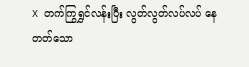X တက်ကြွရွှင်လန်းပြီး လွတ်လွတ်လပ်လပ် နေတတ်သော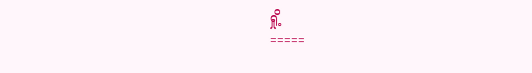ရှို့
=====